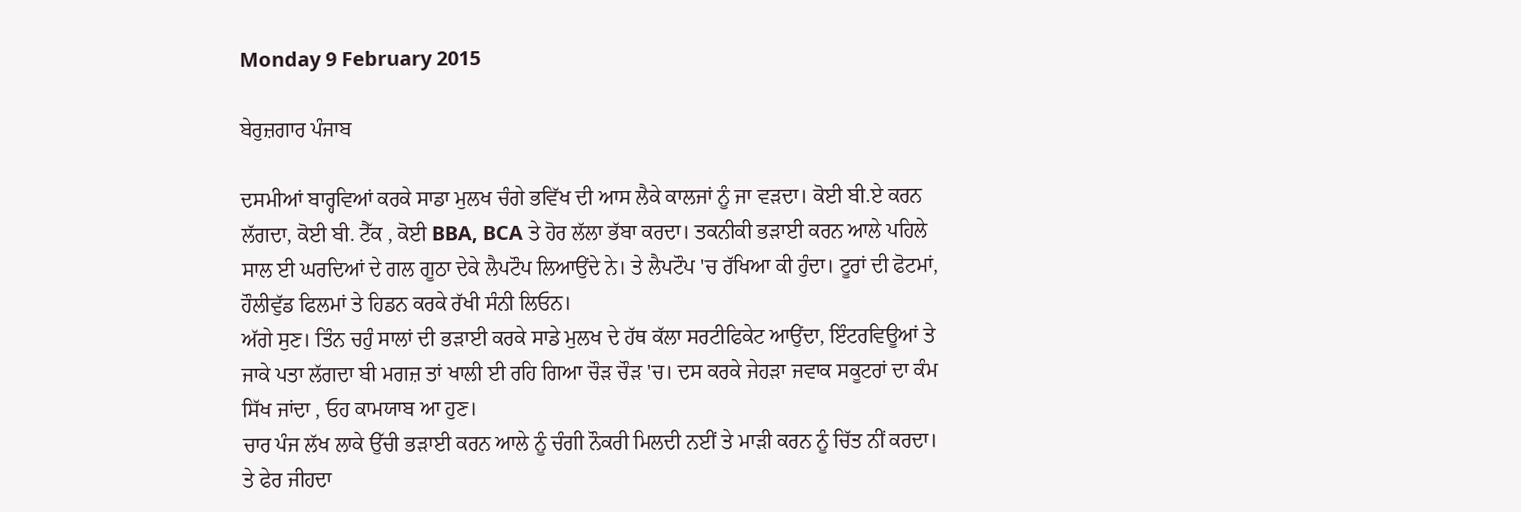Monday 9 February 2015

ਬੇਰੁਜ਼ਗਾਰ ਪੰਜਾਬ

ਦਸਮੀਆਂ ਬਾਰ੍ਹਵਿਆਂ ਕਰਕੇ ਸਾਡਾ ਮੁਲਖ ਚੰਗੇ ਭਵਿੱਖ ਦੀ ਆਸ ਲੈਕੇ ਕਾਲਜਾਂ ਨੂੰ ਜਾ ਵੜਦਾ। ਕੋਈ ਬੀ.ਏ ਕਰਨ ਲੱਗਦਾ, ਕੋਈ ਬੀ. ਟੈੱਕ , ਕੋਈ BBA, BCA ਤੇ ਹੋਰ ਲੱਲਾ ਭੱਬਾ ਕਰਦਾ। ਤਕਨੀਕੀ ਭੜਾਈ ਕਰਨ ਆਲੇ ਪਹਿਲੇ ਸਾਲ ਈ ਘਰਦਿਆਂ ਦੇ ਗਲ ਗੂਠਾ ਦੇਕੇ ਲੈਪਟੌਪ ਲਿਆਉਂਦੇ ਨੇ। ਤੇ ਲੈਪਟੌਪ 'ਚ ਰੱਖਿਆ ਕੀ ਹੁੰਦਾ। ਟੂਰਾਂ ਦੀ ਫੋਟਮਾਂ, ਹੌਲੀਵੁੱਡ ਫਿਲਮਾਂ ਤੇ ਹਿਡਨ ਕਰਕੇ ਰੱਖੀ ਸੰਨੀ ਲਿਓਨ।
ਅੱਗੇ ਸੁਣ। ਤਿੰਨ ਚਹੁੰ ਸਾਲਾਂ ਦੀ ਭੜਾਈ ਕਰਕੇ ਸਾਡੇ ਮੁਲਖ ਦੇ ਹੱਥ ਕੱਲਾ ਸਰਟੀਫਿਕੇਟ ਆਉਂਦਾ, ਇੰਟਰਵਿਊਆਂ ਤੇ ਜਾਕੇ ਪਤਾ ਲੱਗਦਾ ਬੀ ਮਗਜ਼ ਤਾਂ ਖਾਲੀ ਈ ਰਹਿ ਗਿਆ ਚੌੜ ਚੌੜ 'ਚ। ਦਸ ਕਰਕੇ ਜੇਹੜਾ ਜਵਾਕ ਸਕੂਟਰਾਂ ਦਾ ਕੰਮ ਸਿੱਖ ਜਾਂਦਾ , ਓਹ ਕਾਮਯਾਬ ਆ ਹੁਣ।
ਚਾਰ ਪੰਜ ਲੱਖ ਲਾਕੇ ਉੱਚੀ ਭੜਾਈ ਕਰਨ ਆਲੇ ਨੂੰ ਚੰਗੀ ਨੌਕਰੀ ਮਿਲਦੀ ਨਈਂ ਤੇ ਮਾੜੀ ਕਰਨ ਨੂੰ ਚਿੱਤ ਨੀਂ ਕਰਦਾ।
ਤੇ ਫੇਰ ਜੀਹਦਾ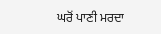ਘਰੋਂ ਪਾਣੀ ਮਰਦਾ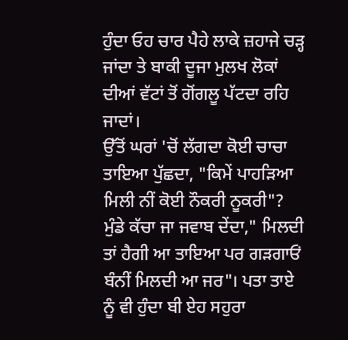ਹੁੰਦਾ ਓਹ ਚਾਰ ਪੈਹੇ ਲਾਕੇ ਜ਼ਹਾਜੇ ਚੜ੍ਹ ਜਾਂਦਾ ਤੇ ਬਾਕੀ ਦੂਜਾ ਮੁਲਖ ਲੋਕਾਂ ਦੀਆਂ ਵੱਟਾਂ ਤੋਂ ਗੋਂਗਲੂ ਪੱਟਦਾ ਰਹਿ ਜਾਦਾਂ।
ਉੱਤੋਂ ਘਰਾਂ 'ਚੋਂ ਲੱਗਦਾ ਕੋਈ ਚਾਚਾ ਤਾਇਆ ਪੁੱਛਦਾ, "ਕਿਮੇਂ ਪਾਹੜਿਆ ਮਿਲੀ ਨੀਂ ਕੋਈ ਨੌਕਰੀ ਨੂਕਰੀ"?
ਮੁੰਡੇ ਕੱਚਾ ਜਾ ਜਵਾਬ ਦੇਂਦਾ," ਮਿਲਦੀ ਤਾਂ ਹੈਗੀ ਆ ਤਾਇਆ ਪਰ ਗੜਗਾਓਂ ਬੰਨੀਂ ਮਿਲਦੀ ਆ ਜਰ"। ਪਤਾ ਤਾਏ ਨੂੰ ਵੀ ਹੁੰਦਾ ਬੀ ਏਹ ਸਹੁਰਾ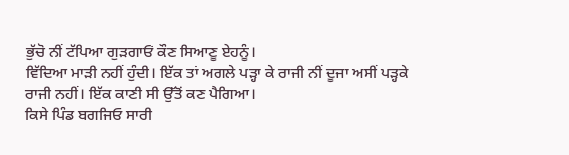ਭੁੱਚੋ ਨੀਂ ਟੱਪਿਆ ਗੁੜਗਾਓਂ ਕੌਣ ਸਿਆਣੂ ਏਹਨੂੰ।
ਵਿੱਦਿਆ ਮਾੜੀ ਨਹੀਂ ਹੁੰਦੀ। ਇੱਕ ਤਾਂ ਅਗਲੇ ਪੜ੍ਹਾ ਕੇ ਰਾਜੀ ਨੀਂ ਦੂਜਾ ਅਸੀਂ ਪੜ੍ਹਕੇ ਰਾਜੀ ਨਹੀਂ। ਇੱਕ ਕਾਣੀ ਸੀ ਉੱਤੋਂ ਕਣ ਪੈਗਿਆ।
ਕਿਸੇ ਪਿੰਡ ਬਗਜਿਓ ਸਾਰੀ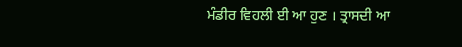ਮੰਡੀਰ ਵਿਹਲੀ ਈ ਆ ਹੁਣ । ਤ੍ਰਾਸਦੀ ਆ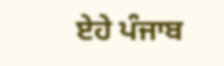ਏਹੇ ਪੰਜਾਬ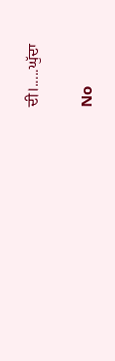ਦੀ।.....ਘੁੱਦਾ

No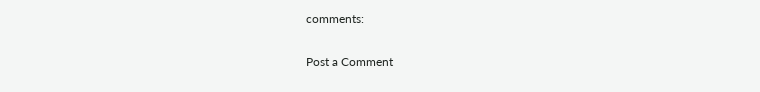comments:

Post a Comment